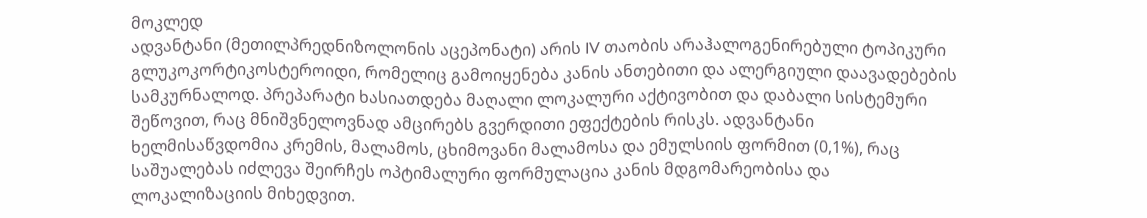მოკლედ
ადვანტანი (მეთილპრედნიზოლონის აცეპონატი) არის IV თაობის არაჰალოგენირებული ტოპიკური გლუკოკორტიკოსტეროიდი, რომელიც გამოიყენება კანის ანთებითი და ალერგიული დაავადებების სამკურნალოდ. პრეპარატი ხასიათდება მაღალი ლოკალური აქტივობით და დაბალი სისტემური შეწოვით, რაც მნიშვნელოვნად ამცირებს გვერდითი ეფექტების რისკს. ადვანტანი ხელმისაწვდომია კრემის, მალამოს, ცხიმოვანი მალამოსა და ემულსიის ფორმით (0,1%), რაც საშუალებას იძლევა შეირჩეს ოპტიმალური ფორმულაცია კანის მდგომარეობისა და ლოკალიზაციის მიხედვით.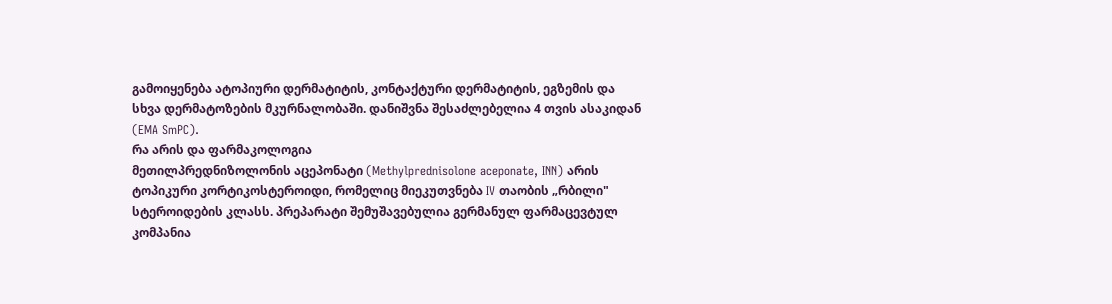გამოიყენება ატოპიური დერმატიტის, კონტაქტური დერმატიტის, ეგზემის და სხვა დერმატოზების მკურნალობაში. დანიშვნა შესაძლებელია 4 თვის ასაკიდან (EMA SmPC).
რა არის და ფარმაკოლოგია
მეთილპრედნიზოლონის აცეპონატი (Methylprednisolone aceponate, INN) არის ტოპიკური კორტიკოსტეროიდი, რომელიც მიეკუთვნება IV თაობის „რბილი" სტეროიდების კლასს. პრეპარატი შემუშავებულია გერმანულ ფარმაცევტულ კომპანია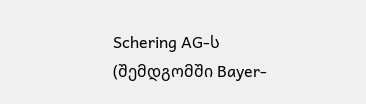Schering AG-ს (შემდგომში Bayer-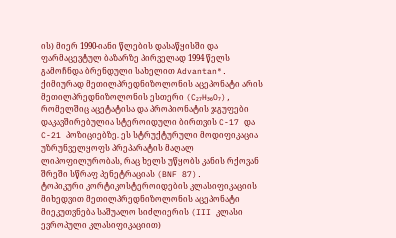ის) მიერ 1990-იანი წლების დასაწყისში და ფარმაცევტულ ბაზარზე პირველად 1994 წელს გამოჩნდა ბრენდული სახელით Advantan®.
ქიმიურად მეთილპრედნიზოლონის აცეპონატი არის მეთილპრედნიზოლონის ესთერი (C₂₇H₃₆O₇), რომელშიც აცეტატისა და პროპიონატის ჯგუფები დაკავშირებულია სტეროიდული ბირთვის C-17 და C-21 პოზიციებზე. ეს სტრუქტურული მოდიფიკაცია უზრუნველყოფს პრეპარატის მაღალ ლიპოფილურობას, რაც ხელს უწყობს კანის რქოვან შრეში სწრაფ პენეტრაციას (BNF 87).
ტოპიკური კორტიკოსტეროიდების კლასიფიკაციის მიხედვით მეთილპრედნიზოლონის აცეპონატი მიეკუთვნება საშუალო სიძლიერის (III კლასი ევროპული კლასიფიკაციით)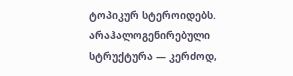ტოპიკურ სტეროიდებს. არაჰალოგენირებული სტრუქტურა — კერძოდ,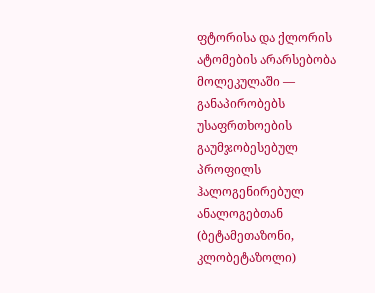ფტორისა და ქლორის ატომების არარსებობა მოლეკულაში — განაპირობებს უსაფრთხოების გაუმჯობესებულ პროფილს ჰალოგენირებულ ანალოგებთან (ბეტამეთაზონი, კლობეტაზოლი)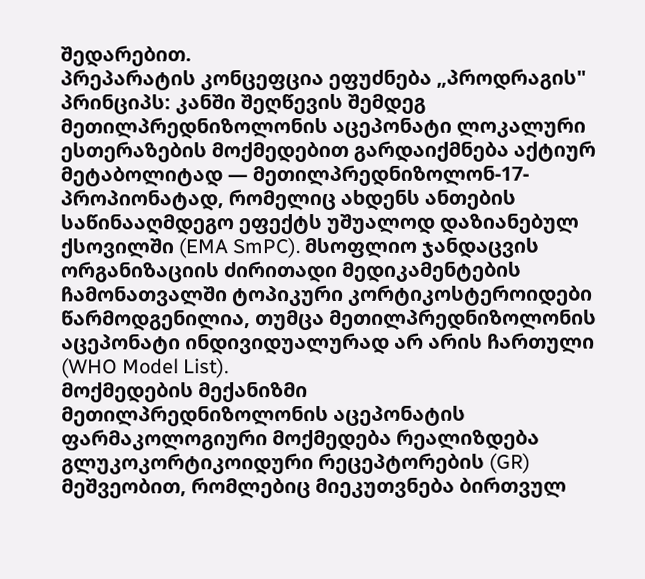შედარებით.
პრეპარატის კონცეფცია ეფუძნება „პროდრაგის" პრინციპს: კანში შეღწევის შემდეგ მეთილპრედნიზოლონის აცეპონატი ლოკალური ესთერაზების მოქმედებით გარდაიქმნება აქტიურ მეტაბოლიტად — მეთილპრედნიზოლონ-17-პროპიონატად, რომელიც ახდენს ანთების საწინააღმდეგო ეფექტს უშუალოდ დაზიანებულ ქსოვილში (EMA SmPC). მსოფლიო ჯანდაცვის ორგანიზაციის ძირითადი მედიკამენტების ჩამონათვალში ტოპიკური კორტიკოსტეროიდები წარმოდგენილია, თუმცა მეთილპრედნიზოლონის აცეპონატი ინდივიდუალურად არ არის ჩართული (WHO Model List).
მოქმედების მექანიზმი
მეთილპრედნიზოლონის აცეპონატის ფარმაკოლოგიური მოქმედება რეალიზდება გლუკოკორტიკოიდური რეცეპტორების (GR) მეშვეობით, რომლებიც მიეკუთვნება ბირთვულ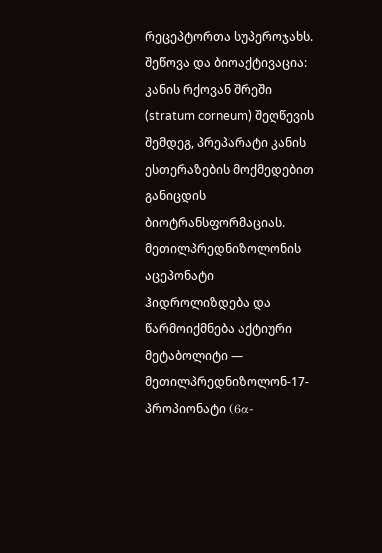რეცეპტორთა სუპეროჯახს.
შეწოვა და ბიოაქტივაცია: კანის რქოვან შრეში (stratum corneum) შეღწევის შემდეგ, პრეპარატი კანის ესთერაზების მოქმედებით განიცდის ბიოტრანსფორმაციას. მეთილპრედნიზოლონის აცეპონატი ჰიდროლიზდება და წარმოიქმნება აქტიური მეტაბოლიტი — მეთილპრედნიზოლონ-17-პროპიონატი (6α-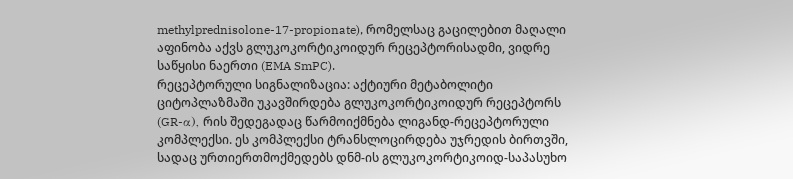methylprednisolone-17-propionate), რომელსაც გაცილებით მაღალი აფინობა აქვს გლუკოკორტიკოიდურ რეცეპტორისადმი, ვიდრე საწყისი ნაერთი (EMA SmPC).
რეცეპტორული სიგნალიზაცია: აქტიური მეტაბოლიტი ციტოპლაზმაში უკავშირდება გლუკოკორტიკოიდურ რეცეპტორს (GR-α), რის შედეგადაც წარმოიქმნება ლიგანდ-რეცეპტორული კომპლექსი. ეს კომპლექსი ტრანსლოცირდება უჯრედის ბირთვში, სადაც ურთიერთმოქმედებს დნმ-ის გლუკოკორტიკოიდ-საპასუხო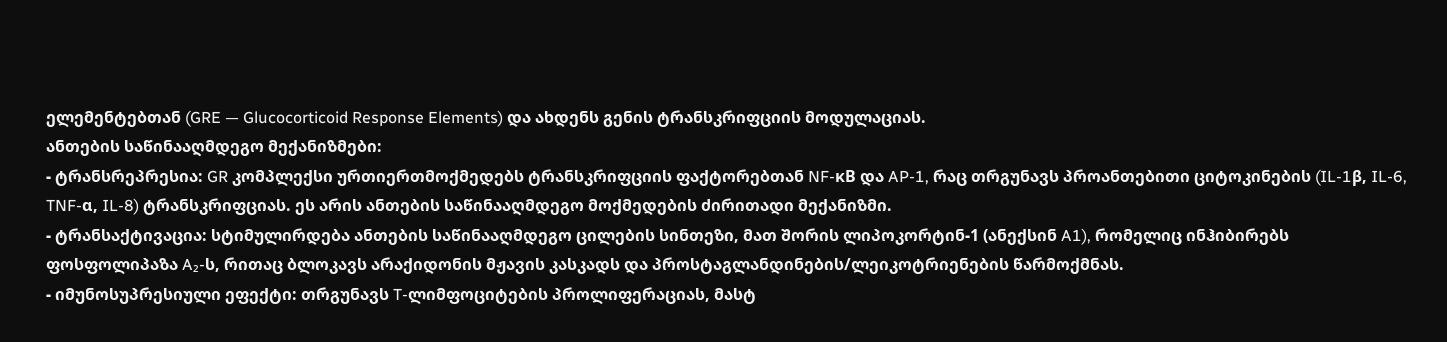ელემენტებთან (GRE — Glucocorticoid Response Elements) და ახდენს გენის ტრანსკრიფციის მოდულაციას.
ანთების საწინააღმდეგო მექანიზმები:
- ტრანსრეპრესია: GR კომპლექსი ურთიერთმოქმედებს ტრანსკრიფციის ფაქტორებთან NF-κB და AP-1, რაც თრგუნავს პროანთებითი ციტოკინების (IL-1β, IL-6, TNF-α, IL-8) ტრანსკრიფციას. ეს არის ანთების საწინააღმდეგო მოქმედების ძირითადი მექანიზმი.
- ტრანსაქტივაცია: სტიმულირდება ანთების საწინააღმდეგო ცილების სინთეზი, მათ შორის ლიპოკორტინ-1 (ანექსინ A1), რომელიც ინჰიბირებს ფოსფოლიპაზა A₂-ს, რითაც ბლოკავს არაქიდონის მჟავის კასკადს და პროსტაგლანდინების/ლეიკოტრიენების წარმოქმნას.
- იმუნოსუპრესიული ეფექტი: თრგუნავს T-ლიმფოციტების პროლიფერაციას, მასტ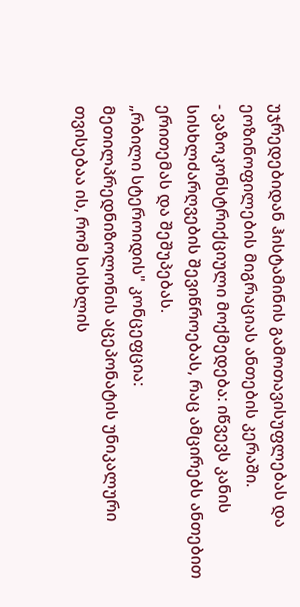უჯრედებიდან ჰისტამინის გამოთავისუფლებას და ეოზინოფილების მიგრაციას ანთების კერაში.
- ვაზოკონსტრიქციული მოქმედება: იწვევს კანის სისხლძარღვების შევიწროებას, რაც ამცირებს ანთებით ერითემას და შეშუპებას.
„რბილი სტეროიდის" კონცეფცია: მეთილპრედნიზოლონის აცეპონატის უნიკალური თვისებაა ის, რომ სისხლის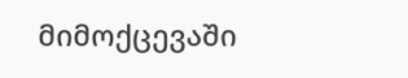მიმოქცევაში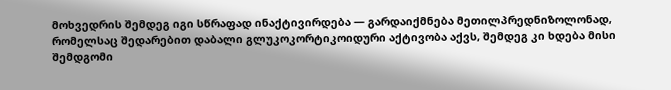მოხვედრის შემდეგ იგი სწრაფად ინაქტივირდება — გარდაიქმნება მეთილპრედნიზოლონად, რომელსაც შედარებით დაბალი გლუკოკორტიკოიდური აქტივობა აქვს, შემდეგ კი ხდება მისი შემდგომი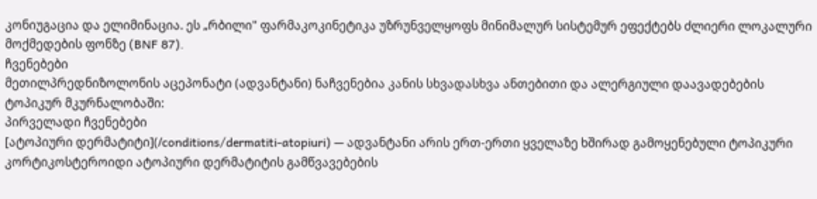კონიუგაცია და ელიმინაცია. ეს „რბილი" ფარმაკოკინეტიკა უზრუნველყოფს მინიმალურ სისტემურ ეფექტებს ძლიერი ლოკალური მოქმედების ფონზე (BNF 87).
ჩვენებები
მეთილპრედნიზოლონის აცეპონატი (ადვანტანი) ნაჩვენებია კანის სხვადასხვა ანთებითი და ალერგიული დაავადებების ტოპიკურ მკურნალობაში:
პირველადი ჩვენებები
[ატოპიური დერმატიტი](/conditions/dermatiti-atopiuri) — ადვანტანი არის ერთ-ერთი ყველაზე ხშირად გამოყენებული ტოპიკური კორტიკოსტეროიდი ატოპიური დერმატიტის გამწვავებების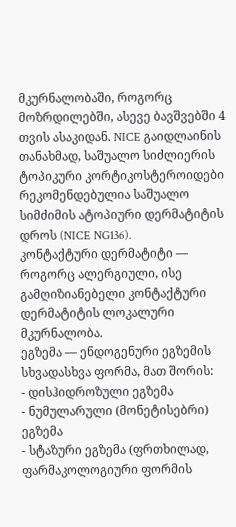მკურნალობაში, როგორც მოზრდილებში, ასევე ბავშვებში 4 თვის ასაკიდან. NICE გაიდლაინის თანახმად, საშუალო სიძლიერის ტოპიკური კორტიკოსტეროიდები რეკომენდებულია საშუალო სიმძიმის ატოპიური დერმატიტის დროს (NICE NG136).
კონტაქტური დერმატიტი — როგორც ალერგიული, ისე გამღიზიანებელი კონტაქტური დერმატიტის ლოკალური მკურნალობა.
ეგზემა — ენდოგენური ეგზემის სხვადასხვა ფორმა, მათ შორის:
- დისჰიდროზული ეგზემა
- ნუმულარული (მონეტისებრი) ეგზემა
- სტაზური ეგზემა (ფრთხილად, ფარმაკოლოგიური ფორმის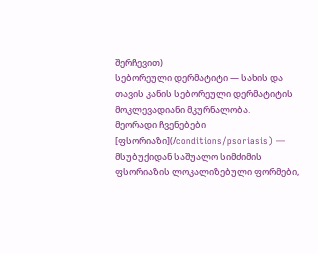შერჩევით)
სებორეული დერმატიტი — სახის და თავის კანის სებორეული დერმატიტის მოკლევადიანი მკურნალობა.
მეორადი ჩვენებები
[ფსორიაზი](/conditions/psoriasis) — მსუბუქიდან საშუალო სიმძიმის ფსორიაზის ლოკალიზებული ფორმები,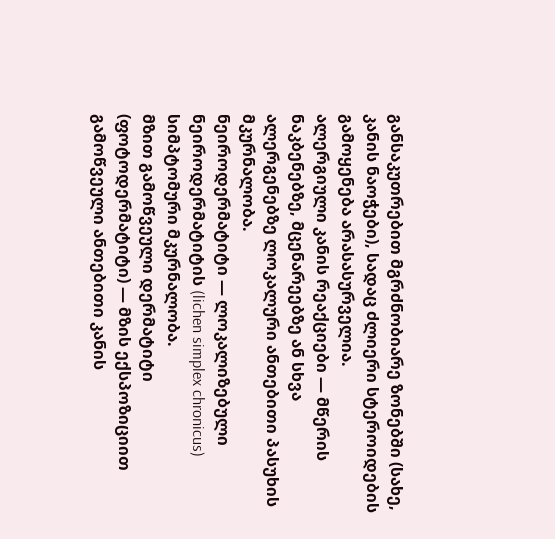განსაკუთრებით მგრძნობიარე ზონებში (სახე, კანის ნაოჭები), სადაც ძლიერი სტეროიდების გამოყენება არასასურველია.
ალერგიული კანის რეაქციები — მწერის ნაკბენებზე, მცენარეებზე ან სხვა ალერგენებზე ლოკალური ანთებითი პასუხის მკურნალობა.
ნეიროდერმატიტი — ლოკალიზებული ნეიროდერმატიტის (lichen simplex chronicus) სიმპტომური მკურნალობა.
მზით გამოწვეული დერმატიტი (ფოტოდერმატიტი) — მზის ექსპოზიციით გამოწვეული ანთებითი კანის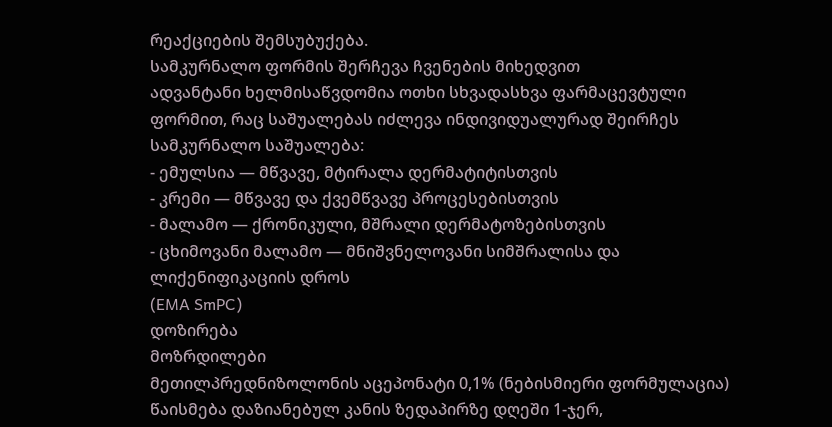რეაქციების შემსუბუქება.
სამკურნალო ფორმის შერჩევა ჩვენების მიხედვით
ადვანტანი ხელმისაწვდომია ოთხი სხვადასხვა ფარმაცევტული ფორმით, რაც საშუალებას იძლევა ინდივიდუალურად შეირჩეს სამკურნალო საშუალება:
- ემულსია — მწვავე, მტირალა დერმატიტისთვის
- კრემი — მწვავე და ქვემწვავე პროცესებისთვის
- მალამო — ქრონიკული, მშრალი დერმატოზებისთვის
- ცხიმოვანი მალამო — მნიშვნელოვანი სიმშრალისა და ლიქენიფიკაციის დროს
(EMA SmPC)
დოზირება
მოზრდილები
მეთილპრედნიზოლონის აცეპონატი 0,1% (ნებისმიერი ფორმულაცია) წაისმება დაზიანებულ კანის ზედაპირზე დღეში 1-ჯერ,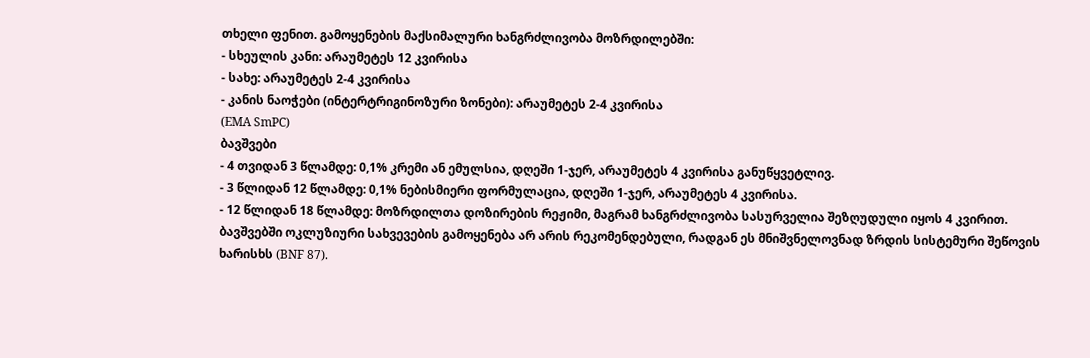თხელი ფენით. გამოყენების მაქსიმალური ხანგრძლივობა მოზრდილებში:
- სხეულის კანი: არაუმეტეს 12 კვირისა
- სახე: არაუმეტეს 2-4 კვირისა
- კანის ნაოჭები (ინტერტრიგინოზური ზონები): არაუმეტეს 2-4 კვირისა
(EMA SmPC)
ბავშვები
- 4 თვიდან 3 წლამდე: 0,1% კრემი ან ემულსია, დღეში 1-ჯერ, არაუმეტეს 4 კვირისა განუწყვეტლივ.
- 3 წლიდან 12 წლამდე: 0,1% ნებისმიერი ფორმულაცია, დღეში 1-ჯერ, არაუმეტეს 4 კვირისა.
- 12 წლიდან 18 წლამდე: მოზრდილთა დოზირების რეჟიმი, მაგრამ ხანგრძლივობა სასურველია შეზღუდული იყოს 4 კვირით.
ბავშვებში ოკლუზიური სახვევების გამოყენება არ არის რეკომენდებული, რადგან ეს მნიშვნელოვნად ზრდის სისტემური შეწოვის ხარისხს (BNF 87).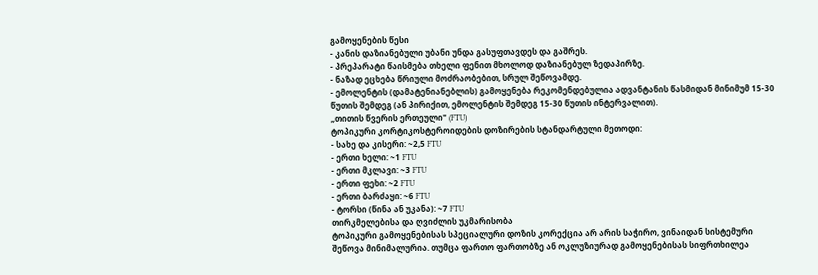გამოყენების წესი
- კანის დაზიანებული უბანი უნდა გასუფთავდეს და გაშრეს.
- პრეპარატი წაისმება თხელი ფენით მხოლოდ დაზიანებულ ზედაპირზე.
- ნაზად ეცხება წრიული მოძრაობებით, სრულ შეწოვამდე.
- ემოლენტის (დამატენიანებლის) გამოყენება რეკომენდებულია ადვანტანის წასმიდან მინიმუმ 15-30 წუთის შემდეგ (ან პირიქით, ემოლენტის შემდეგ 15-30 წუთის ინტერვალით).
„თითის წვერის ერთეული" (FTU)
ტოპიკური კორტიკოსტეროიდების დოზირების სტანდარტული მეთოდი:
- სახე და კისერი: ~2,5 FTU
- ერთი ხელი: ~1 FTU
- ერთი მკლავი: ~3 FTU
- ერთი ფეხი: ~2 FTU
- ერთი ბარძაყი: ~6 FTU
- ტორსი (წინა ან უკანა): ~7 FTU
თირკმელებისა და ღვიძლის უკმარისობა
ტოპიკური გამოყენებისას სპეციალური დოზის კორექცია არ არის საჭირო, ვინაიდან სისტემური შეწოვა მინიმალურია. თუმცა ფართო ფართობზე ან ოკლუზიურად გამოყენებისას სიფრთხილეა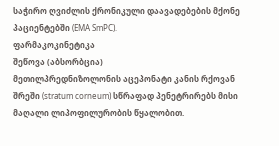საჭირო ღვიძლის ქრონიკული დაავადებების მქონე პაციენტებში (EMA SmPC).
ფარმაკოკინეტიკა
შეწოვა (აბსორბცია)
მეთილპრედნიზოლონის აცეპონატი კანის რქოვან შრეში (stratum corneum) სწრაფად პენეტრირებს მისი მაღალი ლიპოფილურობის წყალობით.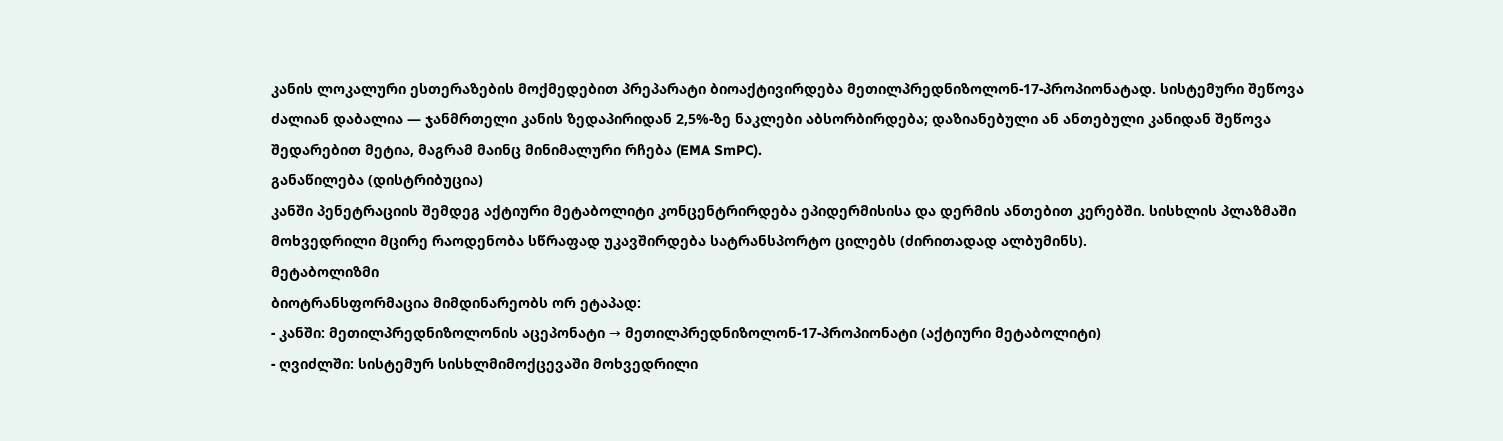კანის ლოკალური ესთერაზების მოქმედებით პრეპარატი ბიოაქტივირდება მეთილპრედნიზოლონ-17-პროპიონატად. სისტემური შეწოვა ძალიან დაბალია — ჯანმრთელი კანის ზედაპირიდან 2,5%-ზე ნაკლები აბსორბირდება; დაზიანებული ან ანთებული კანიდან შეწოვა შედარებით მეტია, მაგრამ მაინც მინიმალური რჩება (EMA SmPC).
განაწილება (დისტრიბუცია)
კანში პენეტრაციის შემდეგ აქტიური მეტაბოლიტი კონცენტრირდება ეპიდერმისისა და დერმის ანთებით კერებში. სისხლის პლაზმაში მოხვედრილი მცირე რაოდენობა სწრაფად უკავშირდება სატრანსპორტო ცილებს (ძირითადად ალბუმინს).
მეტაბოლიზმი
ბიოტრანსფორმაცია მიმდინარეობს ორ ეტაპად:
- კანში: მეთილპრედნიზოლონის აცეპონატი → მეთილპრედნიზოლონ-17-პროპიონატი (აქტიური მეტაბოლიტი)
- ღვიძლში: სისტემურ სისხლმიმოქცევაში მოხვედრილი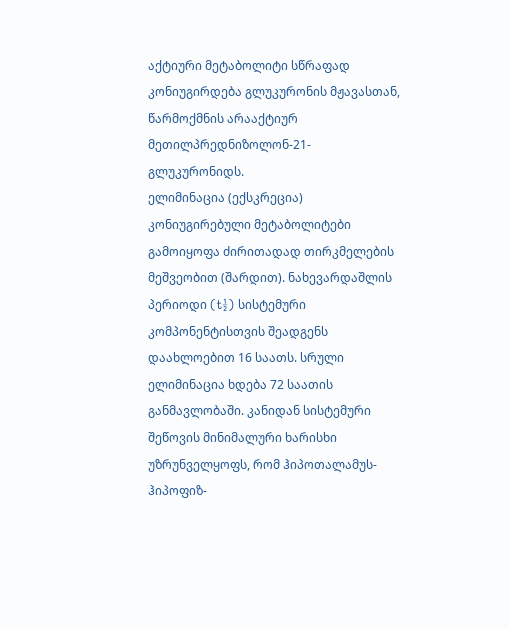აქტიური მეტაბოლიტი სწრაფად კონიუგირდება გლუკურონის მჟავასთან, წარმოქმნის არააქტიურ მეთილპრედნიზოლონ-21-გლუკურონიდს.
ელიმინაცია (ექსკრეცია)
კონიუგირებული მეტაბოლიტები გამოიყოფა ძირითადად თირკმელების მეშვეობით (შარდით). ნახევარდაშლის პერიოდი (t½) სისტემური კომპონენტისთვის შეადგენს დაახლოებით 16 საათს. სრული ელიმინაცია ხდება 72 საათის განმავლობაში. კანიდან სისტემური შეწოვის მინიმალური ხარისხი უზრუნველყოფს, რომ ჰიპოთალამუს-ჰიპოფიზ-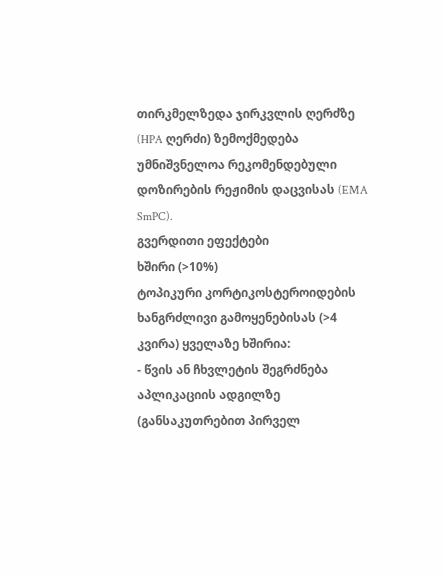თირკმელზედა ჯირკვლის ღერძზე (HPA ღერძი) ზემოქმედება უმნიშვნელოა რეკომენდებული დოზირების რეჟიმის დაცვისას (EMA SmPC).
გვერდითი ეფექტები
ხშირი (>10%)
ტოპიკური კორტიკოსტეროიდების ხანგრძლივი გამოყენებისას (>4 კვირა) ყველაზე ხშირია:
- წვის ან ჩხვლეტის შეგრძნება აპლიკაციის ადგილზე (განსაკუთრებით პირველ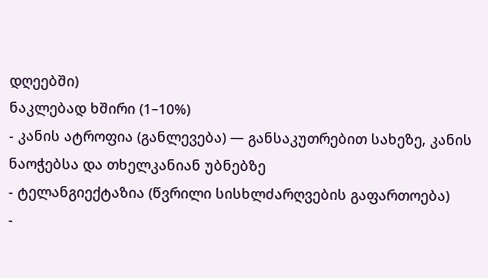დღეებში)
ნაკლებად ხშირი (1–10%)
- კანის ატროფია (განლევება) — განსაკუთრებით სახეზე, კანის ნაოჭებსა და თხელკანიან უბნებზე
- ტელანგიექტაზია (წვრილი სისხლძარღვების გაფართოება)
-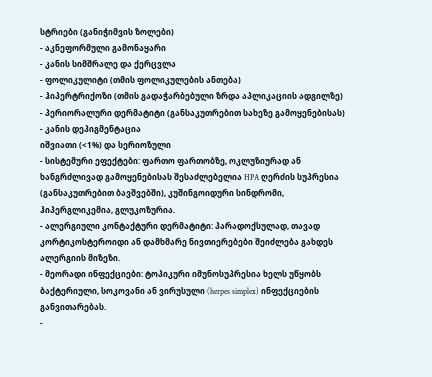სტრიები (განიჭიმვის ზოლები)
- აკნეფორმული გამონაყარი
- კანის სიმშრალე და ქერცვლა
- ფოლიკულიტი (თმის ფოლიკულების ანთება)
- ჰიპერტრიქოზი (თმის გადაჭარბებული ზრდა აპლიკაციის ადგილზე)
- პერიორალური დერმატიტი (განსაკუთრებით სახეზე გამოყენებისას)
- კანის დეპიგმენტაცია
იშვიათი (<1%) და სერიოზული
- სისტემური ეფექტები: ფართო ფართობზე, ოკლუზიურად ან ხანგრძლივად გამოყენებისას შესაძლებელია HPA ღერძის სუპრესია (განსაკუთრებით ბავშვებში), კუშინგოიდური სინდრომი, ჰიპერგლიკემია, გლუკოზურია.
- ალერგიული კონტაქტური დერმატიტი: პარადოქსულად, თავად კორტიკოსტეროიდი ან დამხმარე ნივთიერებები შეიძლება გახდეს ალერგიის მიზეზი.
- მეორადი ინფექციები: ტოპიკური იმუნოსუპრესია ხელს უწყობს ბაქტერიული, სოკოვანი ან ვირუსული (herpes simplex) ინფექციების განვითარებას.
-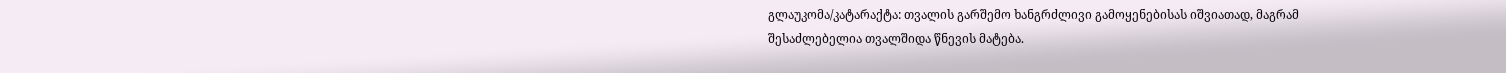გლაუკომა/კატარაქტა: თვალის გარშემო ხანგრძლივი გამოყენებისას იშვიათად, მაგრამ შესაძლებელია თვალშიდა წნევის მატება.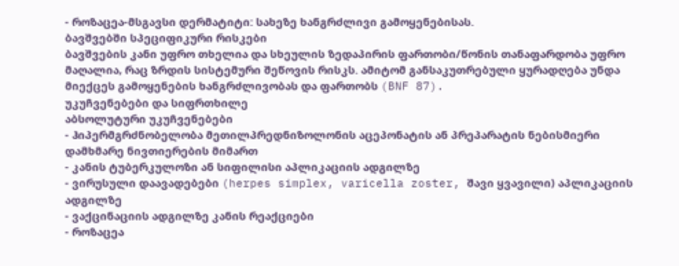- როზაცეა-მსგავსი დერმატიტი: სახეზე ხანგრძლივი გამოყენებისას.
ბავშვებში სპეციფიკური რისკები
ბავშვების კანი უფრო თხელია და სხეულის ზედაპირის ფართობი/წონის თანაფარდობა უფრო მაღალია, რაც ზრდის სისტემური შეწოვის რისკს. ამიტომ განსაკუთრებული ყურადღება უნდა მიექცეს გამოყენების ხანგრძლივობას და ფართობს (BNF 87).
უკუჩვენებები და სიფრთხილე
აბსოლუტური უკუჩვენებები
- ჰიპერმგრძნობელობა მეთილპრედნიზოლონის აცეპონატის ან პრეპარატის ნებისმიერი დამხმარე ნივთიერების მიმართ
- კანის ტუბერკულოზი ან სიფილისი აპლიკაციის ადგილზე
- ვირუსული დაავადებები (herpes simplex, varicella zoster, შავი ყვავილი) აპლიკაციის ადგილზე
- ვაქცინაციის ადგილზე კანის რეაქციები
- როზაცეა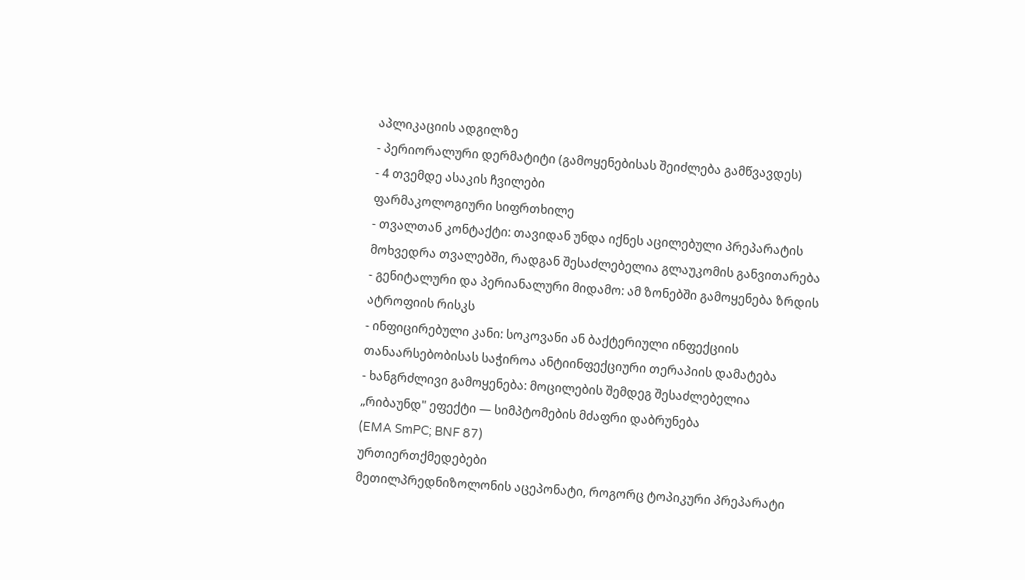აპლიკაციის ადგილზე
- პერიორალური დერმატიტი (გამოყენებისას შეიძლება გამწვავდეს)
- 4 თვემდე ასაკის ჩვილები
ფარმაკოლოგიური სიფრთხილე
- თვალთან კონტაქტი: თავიდან უნდა იქნეს აცილებული პრეპარატის მოხვედრა თვალებში, რადგან შესაძლებელია გლაუკომის განვითარება
- გენიტალური და პერიანალური მიდამო: ამ ზონებში გამოყენება ზრდის ატროფიის რისკს
- ინფიცირებული კანი: სოკოვანი ან ბაქტერიული ინფექციის თანაარსებობისას საჭიროა ანტიინფექციური თერაპიის დამატება
- ხანგრძლივი გამოყენება: მოცილების შემდეგ შესაძლებელია „რიბაუნდ" ეფექტი — სიმპტომების მძაფრი დაბრუნება
(EMA SmPC; BNF 87)
ურთიერთქმედებები
მეთილპრედნიზოლონის აცეპონატი, როგორც ტოპიკური პრეპარატი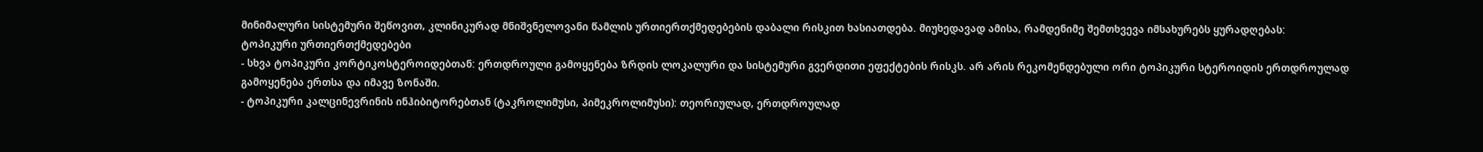მინიმალური სისტემური შეწოვით, კლინიკურად მნიშვნელოვანი წამლის ურთიერთქმედებების დაბალი რისკით ხასიათდება. მიუხედავად ამისა, რამდენიმე შემთხვევა იმსახურებს ყურადღებას:
ტოპიკური ურთიერთქმედებები
- სხვა ტოპიკური კორტიკოსტეროიდებთან: ერთდროული გამოყენება ზრდის ლოკალური და სისტემური გვერდითი ეფექტების რისკს. არ არის რეკომენდებული ორი ტოპიკური სტეროიდის ერთდროულად გამოყენება ერთსა და იმავე ზონაში.
- ტოპიკური კალცინევრინის ინჰიბიტორებთან (ტაკროლიმუსი, პიმეკროლიმუსი): თეორიულად, ერთდროულად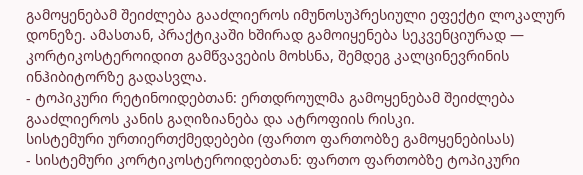გამოყენებამ შეიძლება გააძლიეროს იმუნოსუპრესიული ეფექტი ლოკალურ დონეზე. ამასთან, პრაქტიკაში ხშირად გამოიყენება სეკვენციურად — კორტიკოსტეროიდით გამწვავების მოხსნა, შემდეგ კალცინევრინის ინჰიბიტორზე გადასვლა.
- ტოპიკური რეტინოიდებთან: ერთდროულმა გამოყენებამ შეიძლება გააძლიეროს კანის გაღიზიანება და ატროფიის რისკი.
სისტემური ურთიერთქმედებები (ფართო ფართობზე გამოყენებისას)
- სისტემური კორტიკოსტეროიდებთან: ფართო ფართობზე ტოპიკური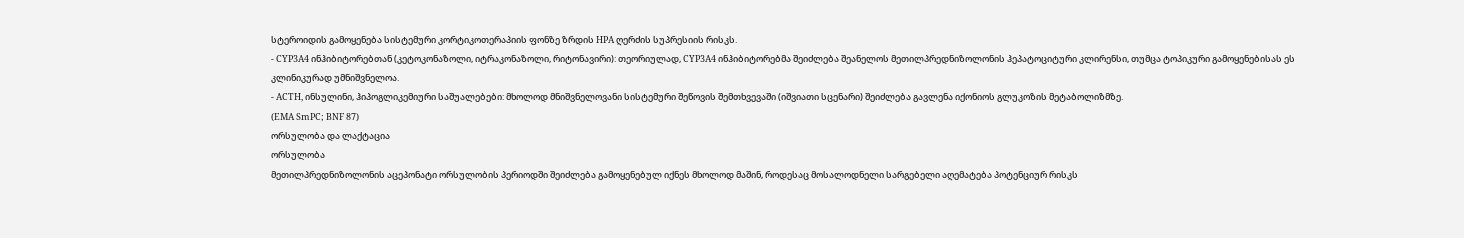სტეროიდის გამოყენება სისტემური კორტიკოთერაპიის ფონზე ზრდის HPA ღერძის სუპრესიის რისკს.
- CYP3A4 ინჰიბიტორებთან (კეტოკონაზოლი, იტრაკონაზოლი, რიტონავირი): თეორიულად, CYP3A4 ინჰიბიტორებმა შეიძლება შეანელოს მეთილპრედნიზოლონის ჰეპატოციტური კლირენსი, თუმცა ტოპიკური გამოყენებისას ეს კლინიკურად უმნიშვნელოა.
- ACTH, ინსულინი, ჰიპოგლიკემიური საშუალებები: მხოლოდ მნიშვნელოვანი სისტემური შეწოვის შემთხვევაში (იშვიათი სცენარი) შეიძლება გავლენა იქონიოს გლუკოზის მეტაბოლიზმზე.
(EMA SmPC; BNF 87)
ორსულობა და ლაქტაცია
ორსულობა
მეთილპრედნიზოლონის აცეპონატი ორსულობის პერიოდში შეიძლება გამოყენებულ იქნეს მხოლოდ მაშინ, როდესაც მოსალოდნელი სარგებელი აღემატება პოტენციურ რისკს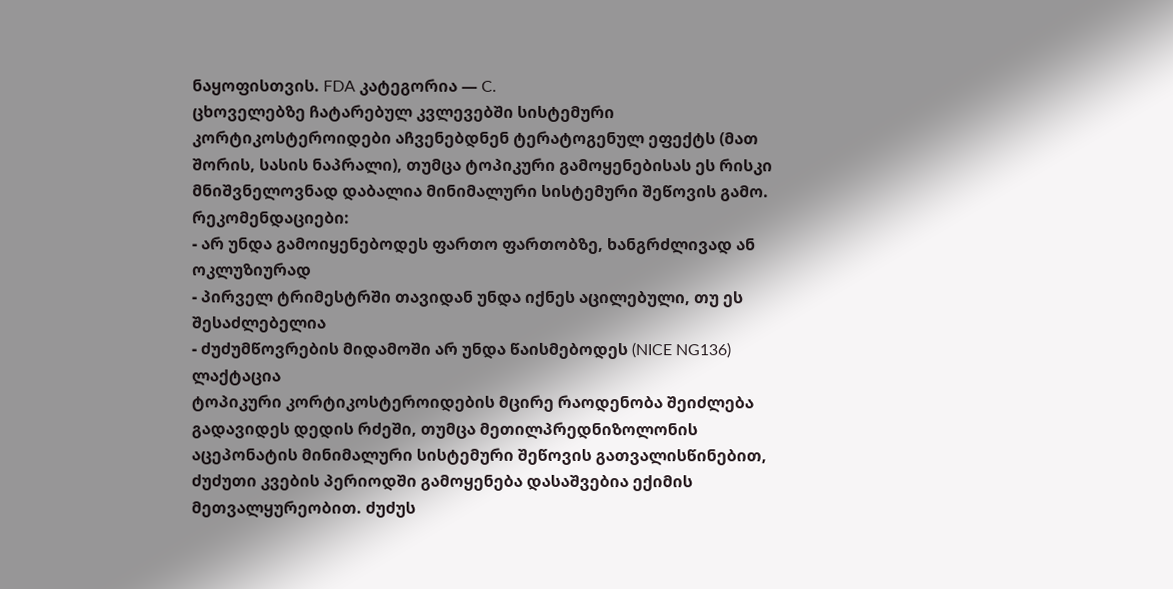ნაყოფისთვის. FDA კატეგორია — C.
ცხოველებზე ჩატარებულ კვლევებში სისტემური კორტიკოსტეროიდები აჩვენებდნენ ტერატოგენულ ეფექტს (მათ შორის, სასის ნაპრალი), თუმცა ტოპიკური გამოყენებისას ეს რისკი მნიშვნელოვნად დაბალია მინიმალური სისტემური შეწოვის გამო.
რეკომენდაციები:
- არ უნდა გამოიყენებოდეს ფართო ფართობზე, ხანგრძლივად ან ოკლუზიურად
- პირველ ტრიმესტრში თავიდან უნდა იქნეს აცილებული, თუ ეს შესაძლებელია
- ძუძუმწოვრების მიდამოში არ უნდა წაისმებოდეს (NICE NG136)
ლაქტაცია
ტოპიკური კორტიკოსტეროიდების მცირე რაოდენობა შეიძლება გადავიდეს დედის რძეში, თუმცა მეთილპრედნიზოლონის აცეპონატის მინიმალური სისტემური შეწოვის გათვალისწინებით, ძუძუთი კვების პერიოდში გამოყენება დასაშვებია ექიმის მეთვალყურეობით. ძუძუს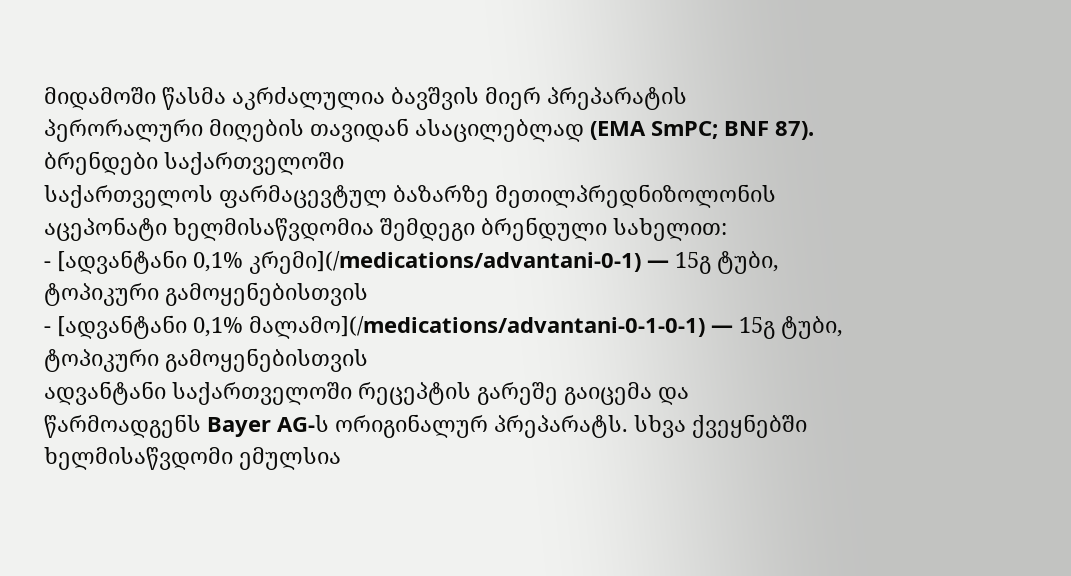მიდამოში წასმა აკრძალულია ბავშვის მიერ პრეპარატის პერორალური მიღების თავიდან ასაცილებლად (EMA SmPC; BNF 87).
ბრენდები საქართველოში
საქართველოს ფარმაცევტულ ბაზარზე მეთილპრედნიზოლონის აცეპონატი ხელმისაწვდომია შემდეგი ბრენდული სახელით:
- [ადვანტანი 0,1% კრემი](/medications/advantani-0-1) — 15გ ტუბი, ტოპიკური გამოყენებისთვის
- [ადვანტანი 0,1% მალამო](/medications/advantani-0-1-0-1) — 15გ ტუბი, ტოპიკური გამოყენებისთვის
ადვანტანი საქართველოში რეცეპტის გარეშე გაიცემა და წარმოადგენს Bayer AG-ს ორიგინალურ პრეპარატს. სხვა ქვეყნებში ხელმისაწვდომი ემულსია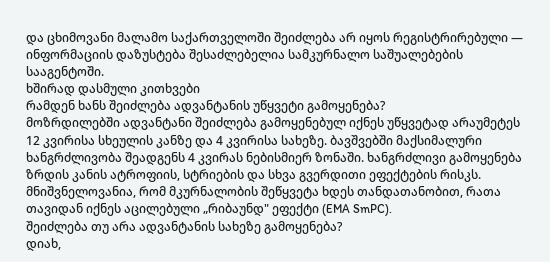და ცხიმოვანი მალამო საქართველოში შეიძლება არ იყოს რეგისტრირებული — ინფორმაციის დაზუსტება შესაძლებელია სამკურნალო საშუალებების სააგენტოში.
ხშირად დასმული კითხვები
რამდენ ხანს შეიძლება ადვანტანის უწყვეტი გამოყენება?
მოზრდილებში ადვანტანი შეიძლება გამოყენებულ იქნეს უწყვეტად არაუმეტეს 12 კვირისა სხეულის კანზე და 4 კვირისა სახეზე. ბავშვებში მაქსიმალური ხანგრძლივობა შეადგენს 4 კვირას ნებისმიერ ზონაში. ხანგრძლივი გამოყენება ზრდის კანის ატროფიის, სტრიების და სხვა გვერდითი ეფექტების რისკს. მნიშვნელოვანია, რომ მკურნალობის შეწყვეტა ხდეს თანდათანობით, რათა თავიდან იქნეს აცილებული „რიბაუნდ" ეფექტი (EMA SmPC).
შეიძლება თუ არა ადვანტანის სახეზე გამოყენება?
დიახ,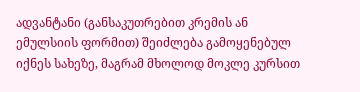ადვანტანი (განსაკუთრებით კრემის ან ემულსიის ფორმით) შეიძლება გამოყენებულ იქნეს სახეზე, მაგრამ მხოლოდ მოკლე კურსით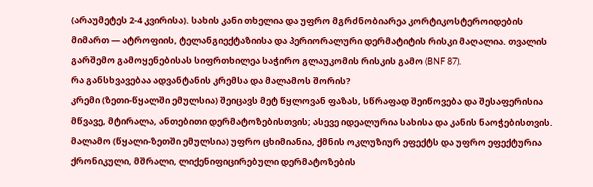(არაუმეტეს 2-4 კვირისა). სახის კანი თხელია და უფრო მგრძნობიარეა კორტიკოსტეროიდების მიმართ — ატროფიის, ტელანგიექტაზიისა და პერიორალური დერმატიტის რისკი მაღალია. თვალის გარშემო გამოყენებისას სიფრთხილეა საჭირო გლაუკომის რისკის გამო (BNF 87).
რა განსხვავებაა ადვანტანის კრემსა და მალამოს შორის?
კრემი (ზეთი-წყალში ემულსია) შეიცავს მეტ წყლოვან ფაზას, სწრაფად შეიწოვება და შესაფერისია მწვავე, მტირალა, ანთებითი დერმატოზებისთვის; ასევე იდეალურია სახისა და კანის ნაოჭებისთვის. მალამო (წყალი-ზეთში ემულსია) უფრო ცხიმიანია, ქმნის ოკლუზიურ ეფექტს და უფრო ეფექტურია ქრონიკული, მშრალი, ლიქენიფიცირებული დერმატოზების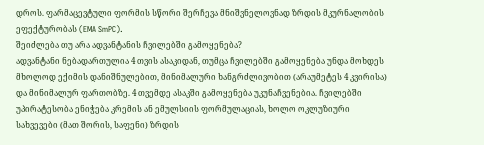დროს. ფარმაცევტული ფორმის სწორი შერჩევა მნიშვნელოვნად ზრდის მკურნალობის ეფექტურობას (EMA SmPC).
შეიძლება თუ არა ადვანტანის ჩვილებში გამოყენება?
ადვანტანი ნებადართულია 4 თვის ასაკიდან, თუმცა ჩვილებში გამოყენება უნდა მოხდეს მხოლოდ ექიმის დანიშნულებით, მინიმალური ხანგრძლივობით (არაუმეტეს 4 კვირისა) და მინიმალურ ფართობზე. 4 თვემდე ასაკში გამოყენება უკუნაჩვენებია. ჩვილებში უპირატესობა ენიჭება კრემის ან ემულსიის ფორმულაციას, ხოლო ოკლუზიური სახვევები (მათ შორის, საფენი) ზრდის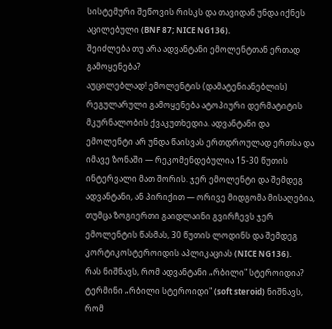სისტემური შეწოვის რისკს და თავიდან უნდა იქნეს აცილებული (BNF 87; NICE NG136).
შეიძლება თუ არა ადვანტანი ემოლენტთან ერთად გამოყენება?
აუცილებლად! ემოლენტის (დამატენიანებლის) რეგულარული გამოყენება ატოპიური დერმატიტის მკურნალობის ქვაკუთხედია. ადვანტანი და ემოლენტი არ უნდა წაისვას ერთდროულად ერთსა და იმავე ზონაში — რეკომენდებულია 15-30 წუთის ინტერვალი მათ შორის. ჯერ ემოლენტი და შემდეგ ადვანტანი, ან პირიქით — ორივე მიდგომა მისაღებია, თუმცა ზოგიერთი გაიდლაინი გვირჩევს ჯერ ემოლენტის წასმას, 30 წუთის ლოდინს და შემდეგ კორტიკოსტეროიდის აპლიკაციას (NICE NG136).
რას ნიშნავს, რომ ადვანტანი „რბილი" სტეროიდია?
ტერმინი „რბილი სტეროიდი" (soft steroid) ნიშნავს, რომ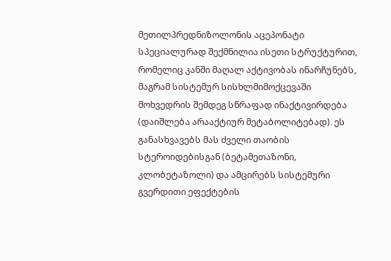მეთილპრედნიზოლონის აცეპონატი სპეციალურად შექმნილია ისეთი სტრუქტურით, რომელიც კანში მაღალ აქტივობას ინარჩუნებს, მაგრამ სისტემურ სისხლმიმოქცევაში მოხვედრის შემდეგ სწრაფად ინაქტივირდება (დაიშლება არააქტიურ მეტაბოლიტებად). ეს განასხვავებს მას ძველი თაობის სტეროიდებისგან (ბეტამეთაზონი, კლობეტაზოლი) და ამცირებს სისტემური გვერდითი ეფექტების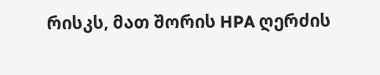რისკს, მათ შორის HPA ღერძის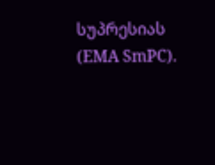სუპრესიას (EMA SmPC).